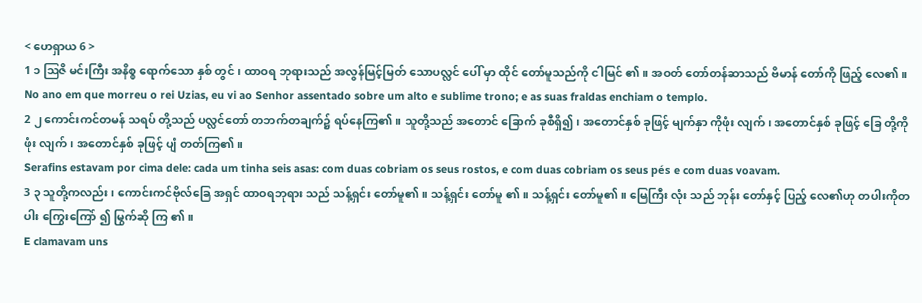< ဟေရှာယ 6 >
1 ၁ ဩဇိ မင်းကြီး အနိစ္စ ရောက်သော နှစ် တွင် ၊ ထာဝရ ဘုရားသည် အလွန်မြင့်မြတ် သောပလ္လင် ပေါ် မှာ ထိုင် တော်မူသည်ကို ငါမြင် ၏။ အဝတ် တော်တန်ဆာသည် ဗိမာန် တော်ကို ဖြည့် လေ၏။
No ano em que morreu o rei Uzias, eu vi ao Senhor assentado sobre um alto e sublime trono; e as suas fraldas enchiam o templo.
2 ၂ ကောင်းကင်တမန် သရပ် တို့သည် ပလ္လင်တော် တဘက်တချက်၌ ရပ်နေကြ၏။ သူတို့သည် အတောင် ခြောက် ခုစီရှိ၍၊ အတောင်နှစ် ခုဖြင့် မျက်နှာ ကိုဖုံး လျက်၊ အတောင်နှစ် ခုဖြင့် ခြေ တို့ကို ဖုံး လျက်၊ အတောင်နှစ် ခုဖြင့် ပျံ တတ်ကြ၏။
Serafins estavam por cima dele: cada um tinha seis asas: com duas cobriam os seus rostos, e com duas cobriam os seus pés e com duas voavam.
3 ၃ သူတို့ကလည်း၊ ကောင်းကင်ဗိုလ်ခြေ အရှင် ထာဝရဘုရား သည် သန့်ရှင်း တော်မူ၏။ သန့်ရှင်း တော်မူ ၏။ သန့်ရှင်း တော်မူ၏။ မြေကြီး လုံး သည် ဘုန်း တော်နှင့် ပြည့် လေ၏ဟု တပါးကိုတပါး ကြွေးကြော် ၍ မြွက်ဆို ကြ ၏။
E clamavam uns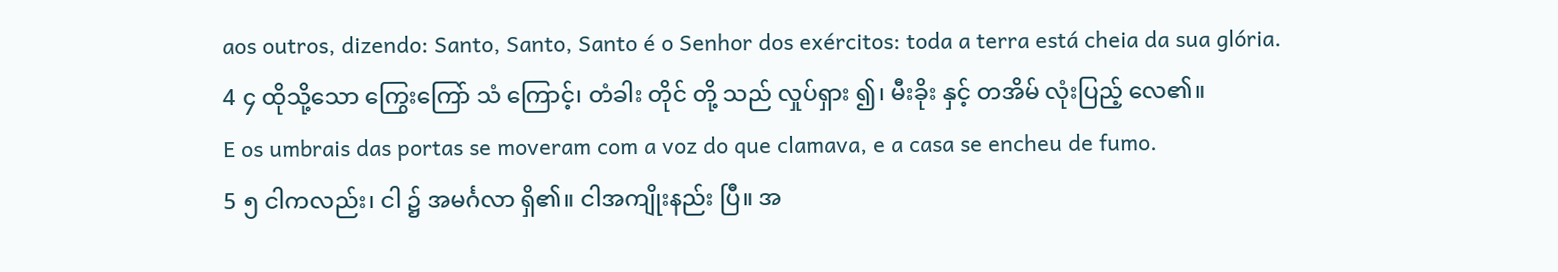aos outros, dizendo: Santo, Santo, Santo é o Senhor dos exércitos: toda a terra está cheia da sua glória.
4 ၄ ထိုသို့သော ကြွေးကြော် သံ ကြောင့်၊ တံခါး တိုင် တို့ သည် လှုပ်ရှား ၍၊ မီးခိုး နှင့် တအိမ် လုံးပြည့် လေ၏။
E os umbrais das portas se moveram com a voz do que clamava, e a casa se encheu de fumo.
5 ၅ ငါကလည်း၊ ငါ ၌ အမင်္ဂလာ ရှိ၏။ ငါအကျိုးနည်း ပြီ။ အ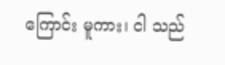ကြောင်း မူကား၊ ငါ သည်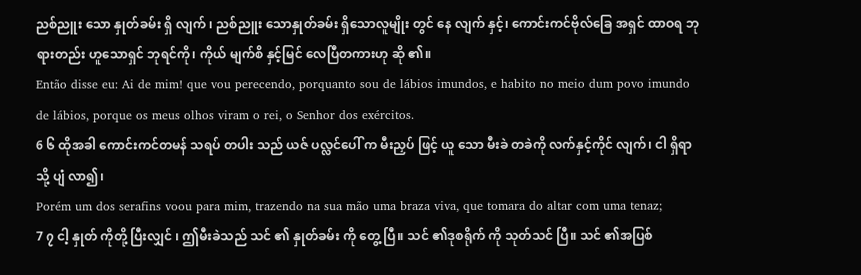ညစ်ညူး သော နှုတ်ခမ်း ရှိ လျက် ၊ ညစ်ညူး သောနှုတ်ခမ်း ရှိသောလူမျိုး တွင် နေ လျက် နှင့်၊ ကောင်းကင်ဗိုလ်ခြေ အရှင် ထာဝရ ဘုရားတည်း ဟူသောရှင် ဘုရင်ကို၊ ကိုယ် မျက်စိ နှင့်မြင် လေပြီတကားဟု ဆို ၏။
Então disse eu: Ai de mim! que vou perecendo, porquanto sou de lábios imundos, e habito no meio dum povo imundo de lábios, porque os meus olhos viram o rei, o Senhor dos exércitos.
6 ၆ ထိုအခါ ကောင်းကင်တမန် သရပ် တပါး သည် ယဇ် ပလ္လင်ပေါ် က မီးညှပ် ဖြင့် ယူ သော မီးခဲ တခဲကို လက်နှင့်ကိုင် လျက်၊ ငါ ရှိရာသို့ ပျံ လာ၍၊
Porém um dos serafins voou para mim, trazendo na sua mão uma braza viva, que tomara do altar com uma tenaz;
7 ၇ ငါ့ နှုတ် ကိုတို့ ပြီးလျှင် ၊ ဤမီးခဲသည် သင် ၏ နှုတ်ခမ်း ကို တွေ့ ပြီ။ သင် ၏ဒုစရိုက် ကို သုတ်သင် ပြီ။ သင် ၏အပြစ်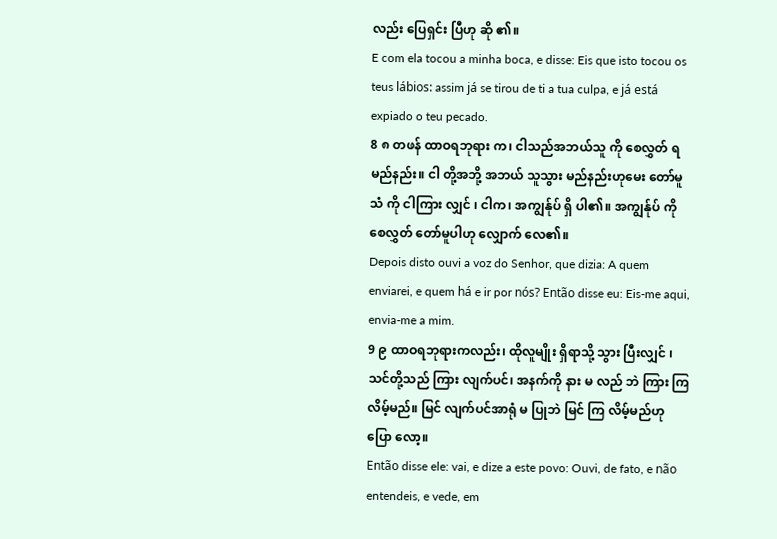လည်း ပြေရှင်း ပြီဟု ဆို ၏။
E com ela tocou a minha boca, e disse: Eis que isto tocou os teus lábios: assim já se tirou de ti a tua culpa, e já está expiado o teu pecado.
8 ၈ တဖန် ထာဝရဘုရား က၊ ငါသည်အဘယ်သူ ကို စေလွှတ် ရမည်နည်း။ ငါ တို့အဘို့ အဘယ် သူသွား မည်နည်းဟုမေး တော်မူသံ ကို ငါကြား လျှင် ၊ ငါက၊ အကျွန်ုပ် ရှိ ပါ၏။ အကျွန်ုပ် ကို စေလွှတ် တော်မူပါဟု လျှောက် လေ၏။
Depois disto ouvi a voz do Senhor, que dizia: A quem enviarei, e quem há e ir por nós? Então disse eu: Eis-me aqui, envia-me a mim.
9 ၉ ထာဝရဘုရားကလည်း၊ ထိုလူမျိုး ရှိရာသို့ သွား ပြီးလျှင် ၊ သင်တို့သည် ကြား လျက်ပင်၊ အနက်ကို နား မ လည် ဘဲ ကြား ကြလိမ့်မည်။ မြင် လျက်ပင်အာရုံ မ ပြုဘဲ မြင် ကြ လိမ့်မည်ဟု ပြော လော့။
Então disse ele: vai, e dize a este povo: Ouvi, de fato, e não entendeis, e vede, em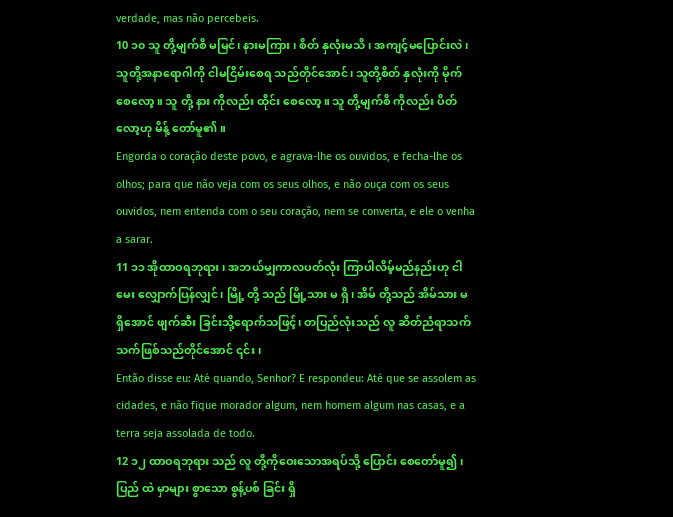verdade, mas não percebeis.
10 ၁၀ သူ တို့မျက်စိ မမြင်၊ နားမကြား၊ စိတ် နှလုံးမသိ၊ အကျင့်မပြောင်းလဲ ၊ သူတို့အနာရောဂါကို ငါမငြိမ်းစေရ သည်တိုင်အောင်၊ သူတို့စိတ် နှလုံးကို မိုက် စေလော့။ သူ တို့ နား ကိုလည်း ထိုင်း စေလော့။ သူ တို့မျက်စိ ကိုလည်း ပိတ် လော့ဟု မိန့် တော်မူ၏။
Engorda o coração deste povo, e agrava-lhe os ouvidos, e fecha-lhe os olhos; para que não veja com os seus olhos, e não ouça com os seus ouvidos, nem entenda com o seu coração, nem se converta, e ele o venha a sarar.
11 ၁၁ အိုထာဝရဘုရား ၊ အဘယ်မျှကာလပတ်လုံး ကြာပါလိမ့်မည်နည်းဟု ငါမေး လျှောက်ပြန်လျှင်၊ မြို့ တို့ သည် မြို့သား မ ရှိ၊ အိမ် တို့သည် အိမ်သား မ ရှိအောင် ဖျက်ဆီး ခြင်းသို့ရောက်သဖြင့်၊ တပြည်လုံးသည် လူ ဆိတ်ညံရာသက်သက်ဖြစ်သည်တိုင်အောင် ၎င်း၊
Então disse eu: Até quando, Senhor? E respondeu: Até que se assolem as cidades, e não fique morador algum, nem homem algum nas casas, e a terra seja assolada de todo.
12 ၁၂ ထာဝရဘုရား သည် လူ တို့ကိုဝေးသောအရပ်သို့ ပြောင်း စေတော်မူ၍ ၊ ပြည် ထဲ မှာများ စွာသော စွန့်ပစ် ခြင်း ရှိ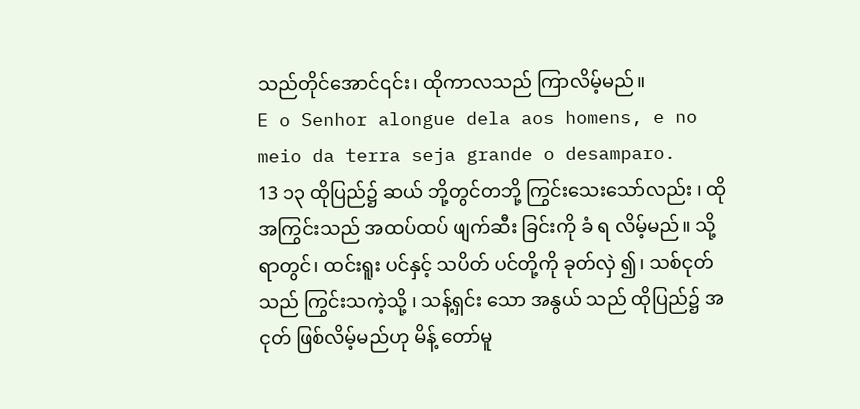သည်တိုင်အောင်၎င်း၊ ထိုကာလသည် ကြာလိမ့်မည်။
E o Senhor alongue dela aos homens, e no meio da terra seja grande o desamparo.
13 ၁၃ ထိုပြည်၌ ဆယ် ဘို့တွင်တဘို့ ကြွင်းသေးသော်လည်း ၊ ထိုအကြွင်းသည် အထပ်ထပ် ဖျက်ဆီး ခြင်းကို ခံ ရ လိမ့်မည်။ သို့ရာတွင်၊ ထင်းရူး ပင်နှင့် သပိတ် ပင်တို့ကို ခုတ်လှဲ ၍၊ သစ်ငုတ် သည် ကြွင်းသကဲ့သို့ ၊ သန့်ရှင်း သော အနွယ် သည် ထိုပြည်၌ အငုတ် ဖြစ်လိမ့်မည်ဟု မိန့် တော်မူ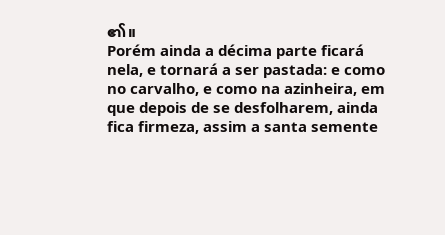၏။
Porém ainda a décima parte ficará nela, e tornará a ser pastada: e como no carvalho, e como na azinheira, em que depois de se desfolharem, ainda fica firmeza, assim a santa semente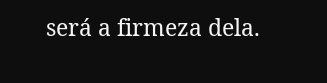será a firmeza dela.